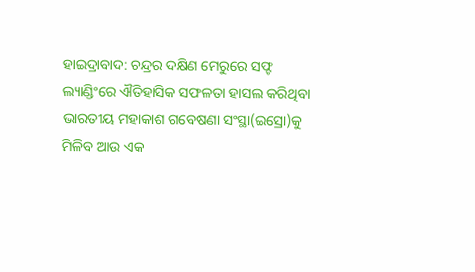ହାଇଦ୍ରାବାଦ: ଚନ୍ଦ୍ରର ଦକ୍ଷିଣ ମେରୁରେ ସଫ୍ଟ ଲ୍ୟାଣ୍ଡିଂରେ ଐତିହାସିକ ସଫଳତା ହାସଲ କରିଥିବା ଭାରତୀୟ ମହାକାଶ ଗବେଷଣା ସଂସ୍ଥା(ଇସ୍ରୋ)କୁ ମିଳିବ ଆଉ ଏକ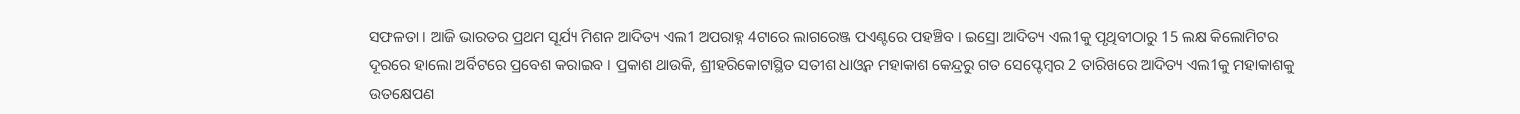ସଫଳତା । ଆଜି ଭାରତର ପ୍ରଥମ ସୂର୍ଯ୍ୟ ମିଶନ ଆଦିତ୍ୟ ଏଲ1 ଅପରାହ୍ନ 4ଟାରେ ଲାଗରେଞ୍ଜ ପଏଣ୍ଟରେ ପହଞ୍ଚିବ । ଇସ୍ରୋ ଆଦିତ୍ୟ ଏଲ1କୁ ପୃଥିବୀଠାରୁ 15 ଲକ୍ଷ କିଲୋମିଟର ଦୂରରେ ହାଲୋ ଅର୍ବିଟରେ ପ୍ରବେଶ କରାଇବ । ପ୍ରକାଶ ଥାଉକି, ଶ୍ରୀହରିକୋଟାସ୍ଥିତ ସତୀଶ ଧାଓ୍ବନ ମହାକାଶ କେନ୍ଦ୍ରରୁ ଗତ ସେପ୍ଟେମ୍ବର 2 ତାରିଖରେ ଆଦିତ୍ୟ ଏଲ1କୁ ମହାକାଶକୁ ଉତକ୍ଷେପଣ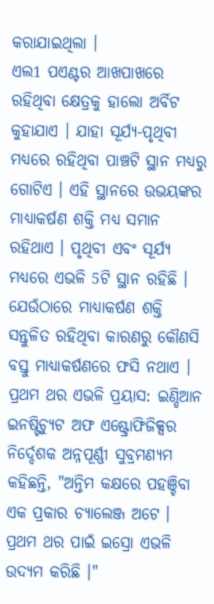କରାଯାଇଥିଲା ।
ଏଲ1 ପଏଣ୍ଟର ଆଖପାଖରେ ରହିଥିବା କ୍ଷେତ୍ରକୁ ହାଲୋ ଅର୍ବିଟ କୁହାଯାଏ । ଯାହା ସୂର୍ଯ୍ୟ-ପୃଥିବୀ ମଧ୍ୟରେ ରହିଥିବା ପାଞ୍ଚଟି ସ୍ଥାନ ମଧ୍ୟରୁ ଗୋଟିଏ । ଏହି ସ୍ଥାନରେ ଉଭୟଙ୍କର ମାଧ୍ୟାକର୍ଷଣ ଶକ୍ତି ମଧ୍ୟ ସମାନ ରହିଥାଏ । ପୃଥିବୀ ଏବଂ ସୂର୍ଯ୍ୟ ମଧ୍ୟରେ ଏଭଳି 5ଟି ସ୍ଥାନ ରହିଛି । ଯେଉଁଠାରେ ମାଧ୍ୟାକର୍ଷଣ ଶକ୍ତି ସନ୍ତୁଳିତ ରହିଥିବା କାରଣରୁ କୌଣସି ବସ୍ତୁ ମାଧ୍ୟାକର୍ଷଣରେ ଫସି ନଥାଏ ।
ପ୍ରଥମ ଥର ଏଭଳି ପ୍ରୟାସ: ଇଣ୍ଡିଆନ ଇନଷ୍ଟିଚ୍ୟୁଟ ଅଫ ଏଷ୍ଟ୍ରୋଫିଜିକ୍ସର ନିର୍ଦ୍ଦେଶକ ଅନ୍ନପୂର୍ଣ୍ଣୀ ସୁବ୍ରମଣ୍ୟମ କହିଛନ୍ତି, "ଅନ୍ତିମ କକ୍ଷରେ ପହଞ୍ଚିବା ଏକ ପ୍ରକାର ଚ୍ୟାଲେଞ୍ଜ ଅଟେ । ପ୍ରଥମ ଥର ପାଇଁ ଇସ୍ରୋ ଏଭଳି ଉଦ୍ୟମ କରିଛି ।"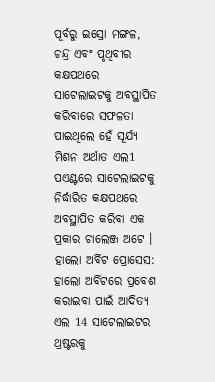ପୂର୍ବରୁ ଇସ୍ରୋ ମଙ୍ଗଳ, ଚନ୍ଦ୍ର ଏବଂ ପୃଥିବୀର କକ୍ଷପଥରେ ସାଟେଲାଇଟକୁ ଅବସ୍ଥାପିତ କରିବାରେ ସଫଳତା ପାଇଥିଲେ ହେଁ ସୂର୍ଯ୍ୟ ମିଶନ ଅର୍ଥାତ ଏଲ1 ପଏଣ୍ଟରେ ସାଟେଲାଇଟକୁ ନିର୍ଦ୍ଧାରିତ କକ୍ଷପଥରେ ଅବସ୍ଥାପିତ କରିବା ଏକ ପ୍ରକାର ଚାଲେଞ୍ଜ ଅଟେ ।
ହାଲୋ ଅର୍ବିଟ ପ୍ରୋସେସ: ହାଲୋ ଅର୍ବିଟରେ ପ୍ରବେଶ କରାଇବା ପାଇଁ ଆଦିତ୍ୟ ଏଲ 14 ସାଟେଲାଇଟର ଥ୍ରଷ୍ଟରକୁ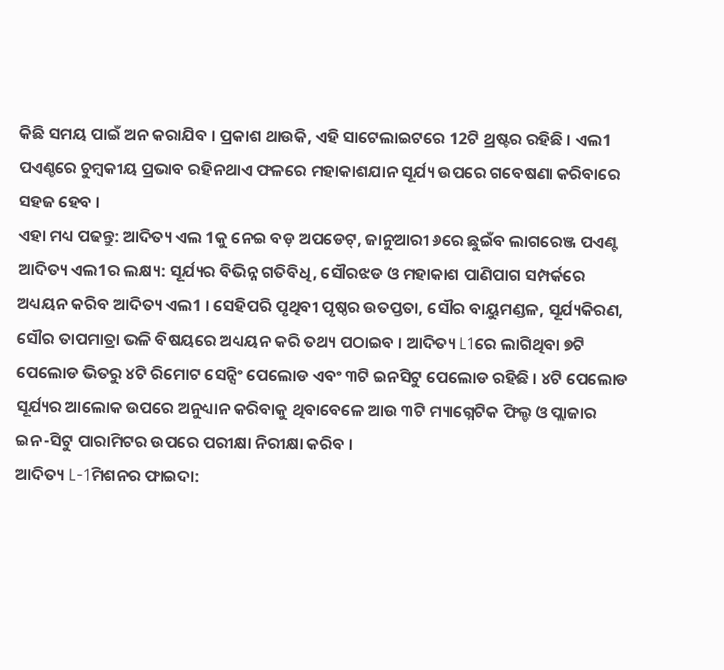କିଛି ସମୟ ପାଇଁ ଅନ କରାଯିବ । ପ୍ରକାଶ ଥାଉକି, ଏହି ସାଟେଲାଇଟରେ 12ଟି ଥ୍ରଷ୍ଟର ରହିଛି । ଏଲ1 ପଏଣ୍ଚରେ ଚୁମ୍ବକୀୟ ପ୍ରଭାବ ରହିନଥାଏ ଫଳରେ ମହାକାଶଯାନ ସୂର୍ଯ୍ୟ ଉପରେ ଗବେଷଣା କରିବାରେ ସହଜ ହେବ ।
ଏହା ମଧ୍ୟ ପଢନ୍ତୁ: ଆଦିତ୍ୟ ଏଲ 1କୁ ନେଇ ବଡ଼ ଅପଡେଟ୍, ଜାନୁଆରୀ ୬ରେ ଛୁଇଁବ ଲାଗରେଞ୍ଜ ପଏଣ୍ଟ
ଆଦିତ୍ୟ ଏଲ1ର ଲକ୍ଷ୍ୟ: ସୂର୍ଯ୍ୟର ବିଭିନ୍ନ ଗତିବିଧି, ସୌରଝଡ ଓ ମହାକାଶ ପାଣିପାଗ ସମ୍ପର୍କରେ ଅଧ୍ୟୟନ କରିବ ଆଦିତ୍ୟ ଏଲ1 । ସେହିପରି ପୃଥିବୀ ପୃଷ୍ଠର ଉତପ୍ତତା, ସୌର ବାୟୁମଣ୍ଡଳ, ସୂର୍ଯ୍ୟକିରଣ, ସୌର ତାପମାତ୍ରା ଭଳି ବିଷୟରେ ଅଧ୍ୟୟନ କରି ତଥ୍ୟ ପଠାଇବ । ଆଦିତ୍ୟ L1ରେ ଲାଗିଥିବା ୭ଟି ପେଲୋଡ ଭିତରୁ ୪ଟି ରିମୋଟ ସେନ୍ସିଂ ପେଲୋଡ ଏବଂ ୩ଟି ଇନସିଟୁ ପେଲୋଡ ରହିଛି । ୪ଟି ପେଲୋଡ ସୂର୍ଯ୍ୟର ଆଲୋକ ଉପରେ ଅନୁଧ୍ୟାନ କରିବାକୁ ଥିବାବେଳେ ଆଉ ୩ଟି ମ୍ୟାଗ୍ନେଟିକ ଫିଲ୍ଡ ଓ ପ୍ଲାଜାର ଇନ-ସିଟୁ ପାରାମିଟର ଉପରେ ପରୀକ୍ଷା ନିରୀକ୍ଷା କରିବ ।
ଆଦିତ୍ୟ L-1ମିଶନର ଫାଇଦା: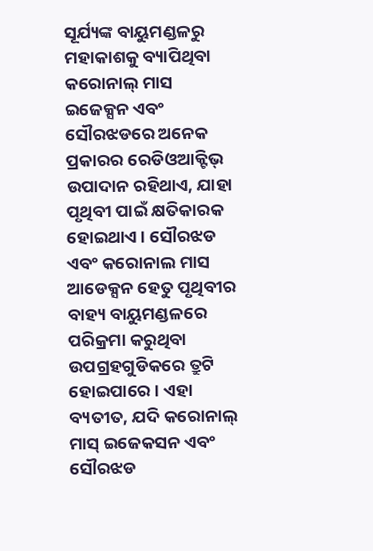ସୂର୍ଯ୍ୟଙ୍କ ବାୟୁମଣ୍ଡଳରୁ ମହାକାଶକୁ ବ୍ୟାପିଥିବା କରୋନାଲ୍ ମାସ ଇଜେକ୍ସନ ଏବଂ ସୌରଝଡରେ ଅନେକ ପ୍ରକାରର ରେଡିଓଆକ୍ଟିଭ୍ ଉପାଦାନ ରହିଥାଏ, ଯାହା ପୃଥିବୀ ପାଇଁ କ୍ଷତିକାରକ ହୋଇଥାଏ । ସୌରଝଡ ଏବଂ କରୋନାଲ ମାସ ଆଡେକ୍ସନ ହେତୁ ପୃଥିବୀର ବାହ୍ୟ ବାୟୁମଣ୍ଡଳରେ ପରିକ୍ରମା କରୁଥିବା ଉପଗ୍ରହଗୁଡିକରେ ତ୍ରୁଟି ହୋଇପାରେ । ଏହା ବ୍ୟତୀତ, ଯଦି କରୋନାଲ୍ ମାସ୍ ଇଜେକସନ ଏବଂ ସୌରଝଡ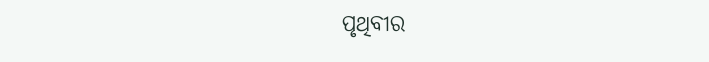ପୃଥିବୀର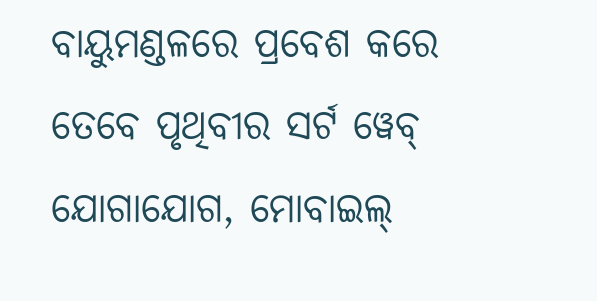ବାୟୁମଣ୍ଡଳରେ ପ୍ରବେଶ କରେ ତେବେ ପୃଥିବୀର ସର୍ଟ ୱେବ୍ ଯୋଗାଯୋଗ, ମୋବାଇଲ୍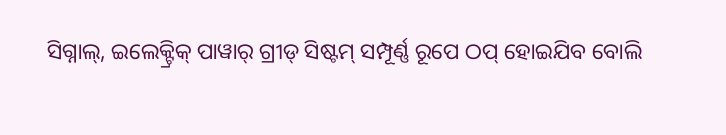ସିଗ୍ନାଲ୍, ଇଲେକ୍ଟ୍ରିକ୍ ପାୱାର୍ ଗ୍ରୀଡ୍ ସିଷ୍ଟମ୍ ସମ୍ପୂର୍ଣ୍ଣ ରୂପେ ଠପ୍ ହୋଇଯିବ ବୋଲି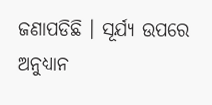ଜଣାପଡିଛି । ସୂର୍ଯ୍ୟ ଉପରେ ଅନୁଧ୍ୟାନ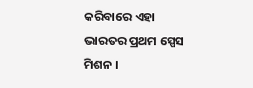କରିବାରେ ଏହା ଭାରତର ପ୍ରଥମ ସ୍ପେସ ମିଶନ ।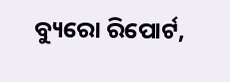ବ୍ୟୁରୋ ରିପୋର୍ଟ,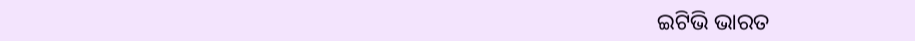ଇଟିଭି ଭାରତ